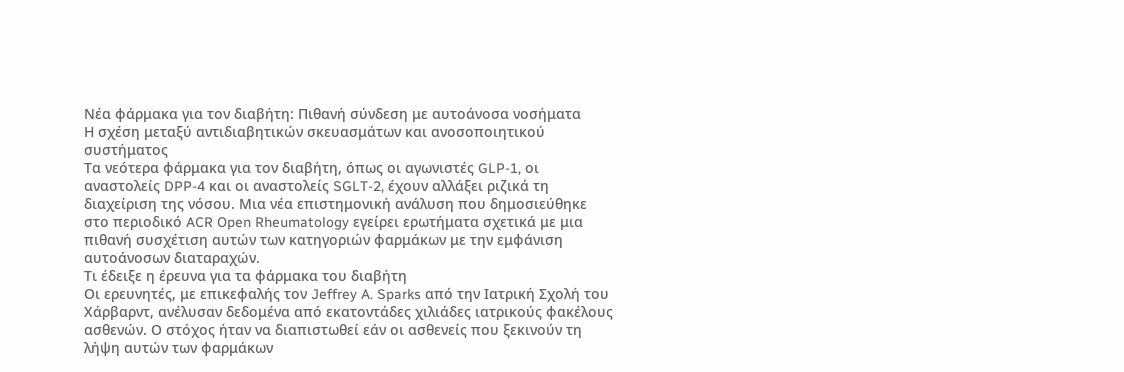Νέα φάρμακα για τον διαβήτη: Πιθανή σύνδεση με αυτοάνοσα νοσήματα
Η σχέση μεταξύ αντιδιαβητικών σκευασμάτων και ανοσοποιητικού συστήματος
Τα νεότερα φάρμακα για τον διαβήτη, όπως οι αγωνιστές GLP-1, οι αναστολείς DPP-4 και οι αναστολείς SGLT-2, έχουν αλλάξει ριζικά τη διαχείριση της νόσου. Μια νέα επιστημονική ανάλυση που δημοσιεύθηκε στο περιοδικό ACR Open Rheumatology εγείρει ερωτήματα σχετικά με μια πιθανή συσχέτιση αυτών των κατηγοριών φαρμάκων με την εμφάνιση αυτοάνοσων διαταραχών.
Τι έδειξε η έρευνα για τα φάρμακα του διαβήτη
Οι ερευνητές, με επικεφαλής τον Jeffrey A. Sparks από την Ιατρική Σχολή του Χάρβαρντ, ανέλυσαν δεδομένα από εκατοντάδες χιλιάδες ιατρικούς φακέλους ασθενών. Ο στόχος ήταν να διαπιστωθεί εάν οι ασθενείς που ξεκινούν τη λήψη αυτών των φαρμάκων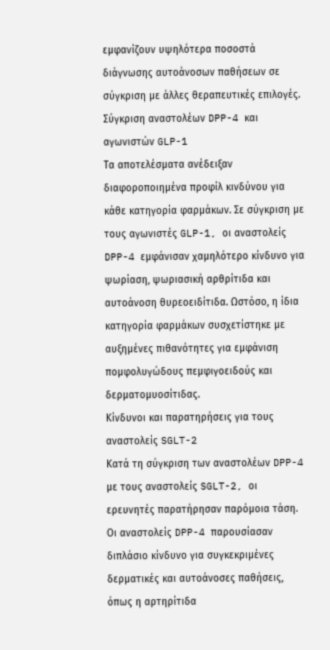εμφανίζουν υψηλότερα ποσοστά διάγνωσης αυτοάνοσων παθήσεων σε σύγκριση με άλλες θεραπευτικές επιλογές.
Σύγκριση αναστολέων DPP-4 και αγωνιστών GLP-1
Τα αποτελέσματα ανέδειξαν διαφοροποιημένα προφίλ κινδύνου για κάθε κατηγορία φαρμάκων. Σε σύγκριση με τους αγωνιστές GLP-1, οι αναστολείς DPP-4 εμφάνισαν χαμηλότερο κίνδυνο για ψωρίαση, ψωριασική αρθρίτιδα και αυτοάνοση θυρεοειδίτιδα. Ωστόσο, η ίδια κατηγορία φαρμάκων συσχετίστηκε με αυξημένες πιθανότητες για εμφάνιση πομφολυγώδους πεμφιγοειδούς και δερματομυοσίτιδας.
Κίνδυνοι και παρατηρήσεις για τους αναστολείς SGLT-2
Κατά τη σύγκριση των αναστολέων DPP-4 με τους αναστολείς SGLT-2, οι ερευνητές παρατήρησαν παρόμοια τάση. Οι αναστολείς DPP-4 παρουσίασαν διπλάσιο κίνδυνο για συγκεκριμένες δερματικές και αυτοάνοσες παθήσεις, όπως η αρτηρίτιδα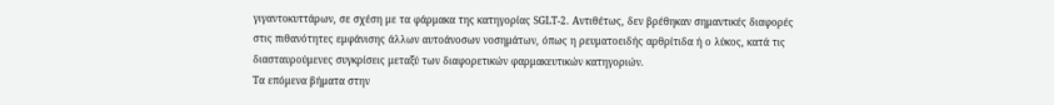γιγαντοκυττάρων, σε σχέση με τα φάρμακα της κατηγορίας SGLT-2. Αντιθέτως, δεν βρέθηκαν σημαντικές διαφορές στις πιθανότητες εμφάνισης άλλων αυτοάνοσων νοσημάτων, όπως η ρευματοειδής αρθρίτιδα ή ο λύκος, κατά τις διασταυρούμενες συγκρίσεις μεταξύ των διαφορετικών φαρμακευτικών κατηγοριών.
Τα επόμενα βήματα στην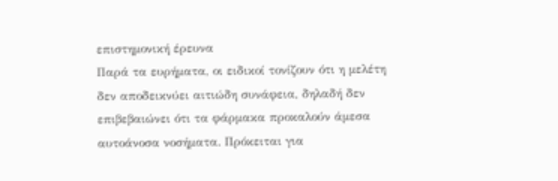επιστημονική έρευνα
Παρά τα ευρήματα, οι ειδικοί τονίζουν ότι η μελέτη δεν αποδεικνύει αιτιώδη συνάφεια, δηλαδή δεν επιβεβαιώνει ότι τα φάρμακα προκαλούν άμεσα αυτοάνοσα νοσήματα. Πρόκειται για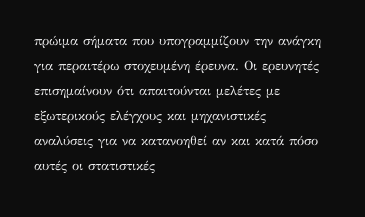πρώιμα σήματα που υπογραμμίζουν την ανάγκη για περαιτέρω στοχευμένη έρευνα. Οι ερευνητές επισημαίνουν ότι απαιτούνται μελέτες με εξωτερικούς ελέγχους και μηχανιστικές αναλύσεις για να κατανοηθεί αν και κατά πόσο αυτές οι στατιστικές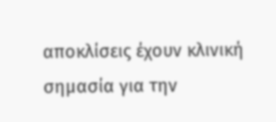αποκλίσεις έχουν κλινική σημασία για την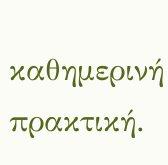καθημερινή πρακτική.